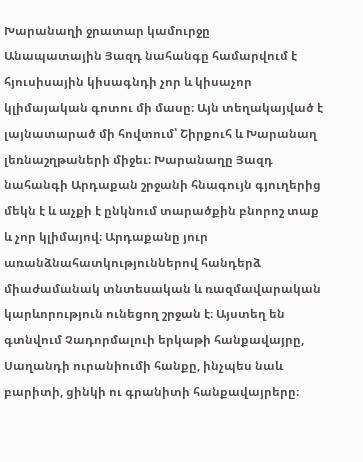Խարանաղի ջրատար կամուրջը
Անապատային Յազդ նահանգը համարվում է հյուսիսային կիսագնդի չոր և կիսաչոր կլիմայական գոտու մի մասը։ Այն տեղակայված է լայնատարած մի հովտում՝ Շիրքուհ և Խարանաղ լեռնաշղթաների միջեւ։ Խարանաղը Յազդ նահանգի Արդաքան շրջանի հնագույն գյուղերից մեկն է և աչքի է ընկնում տարածքին բնորոշ տաք և չոր կլիմայով։ Արդաքանը յուր առանձնահատկություններով հանդերձ միաժամանակ տնտեսական և ռազմավարական կարևորություն ունեցող շրջան է։ Այստեղ են գտնվում Չադորմալուի երկաթի հանքավայրը, Սաղանդի ուրանիումի հանքը, ինչպես նաև բարիտի, ցինկի ու գրանիտի հանքավայրերը։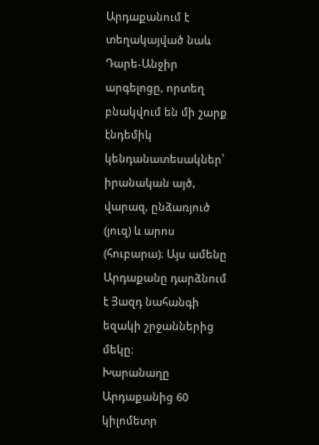Արդաքանում է տեղակայված նաև Դարե-Անջիր արգելոցը, որտեղ բնակվում են մի շարք էնդեմիկ կենդանատեսակներ՝ իրանական այծ, վարազ, ընձառյուծ (յուզ) և արոս (հուբարա)։ Այս ամենը Արդաքանը դարձնում է Յազդ նահանգի եզակի շրջաններից մեկը։
Խարանաղը Արդաքանից 60 կիլոմետր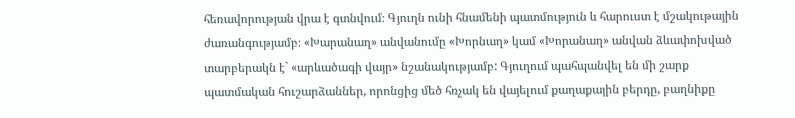հեռավորության վրա է գտնվում։ Գյուղն ունի հնամենի պատմություն և հարուստ է մշակութային ժառանգությամբ։ «Խարանաղ» անվանումը «Խորնաղ» կամ «Խորանաղ» անվան ձևափոխված տարբերակն է` «արևածագի վայր» նշանակությամբ: Գյուղում պահպանվել են մի շարք պատմական հուշարձաններ, որոնցից մեծ հռչակ են վայելում քաղաքային բերդը, բաղնիքը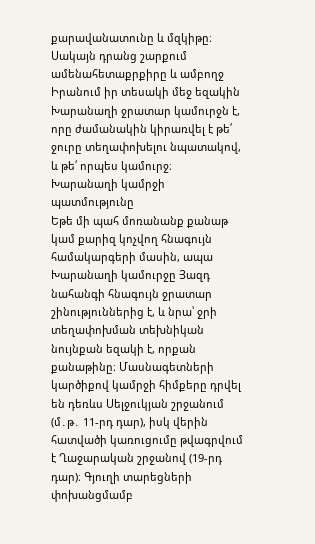քարավանատունը և մզկիթը։ Սակայն դրանց շարքում ամենահետաքրքիրը և ամբողջ Իրանում իր տեսակի մեջ եզակին Խարանաղի ջրատար կամուրջն է, որը ժամանակին կիրառվել է թե՛ ջուրը տեղափոխելու նպատակով, և թե՛ որպես կամուրջ։
Խարանաղի կամրջի պատմությունը
Եթե մի պահ մոռանանք քանաթ կամ քարիզ կոչվող հնագույն համակարգերի մասին, ապա Խարանաղի կամուրջը Յազդ նահանգի հնագույն ջրատար շինություններից է, և նրա՝ ջրի տեղափոխման տեխնիկան նույնքան եզակի է, որքան քանաթինը։ Մասնագետների կարծիքով կամրջի հիմքերը դրվել են դեռևս Սելջուկյան շրջանում (մ․թ․ 11-րդ դար), իսկ վերին հատվածի կառուցումը թվագրվում է Ղաջարական շրջանով (19-րդ դար)։ Գյուղի տարեցների փոխանցմամբ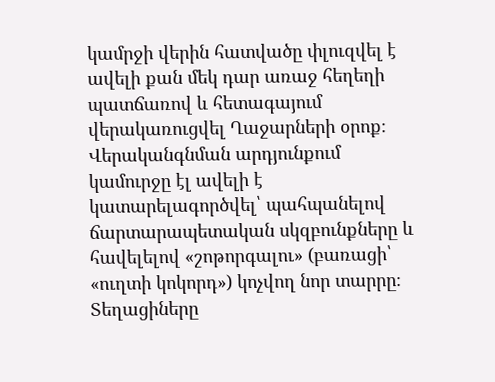կամրջի վերին հատվածը փլուզվել է ավելի քան մեկ դար առաջ հեղեղի պատճառով և հետագայում վերակառուցվել Ղաջարների օրոք։ Վերականգնման արդյունքում կամուրջը էլ ավելի է կատարելագործվել՝ պահպանելով ճարտարապետական սկզբունքները և հավելելով «շոթորգալու» (բառացի՝ «ուղտի կոկորդ») կոչվող նոր տարրը։
Տեղացիները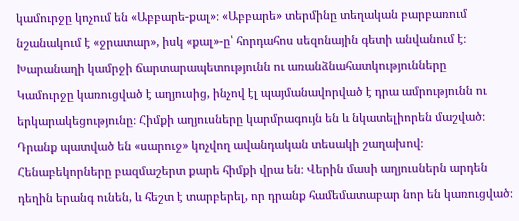կամուրջը կոչում են «Աբբարե-քալ»։ «Աբբարե» տերմինը տեղական բարբառում նշանակում է «ջրատար», իսկ «քալ»-ը՝ հորդահոս սեզոնային գետի անվանում է։
Խարանաղի կամրջի ճարտարապետությունն ու առանձնահատկությունները
Կամուրջը կառուցված է աղյուսից, ինչով էլ պայմանավորված է դրա ամրությունն ու երկարակեցությունը։ Հիմքի աղյուսները կարմրագույն են և նկատելիորեն մաշված։ Դրանք պատված են «սարուջ» կոչվող ավանդական տեսակի շաղախով։ Հենաբեկորները բազմաշերտ քարե հիմքի վրա են։ Վերին մասի աղյուսներն արդեն դեղին երանգ ունեն, և հեշտ է տարբերել, որ դրանք համեմատաբար նոր են կառուցված։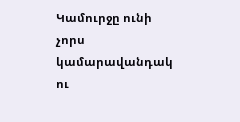Կամուրջը ունի չորս կամարավանդակ ու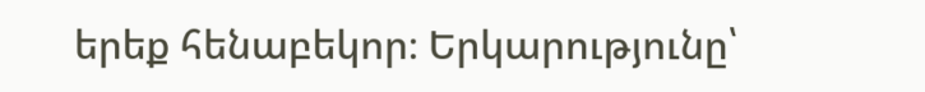երեք հենաբեկոր։ Երկարությունը՝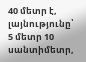40 մետր է, լայնությունը՝ 5 մետր 10 սանտիմետր,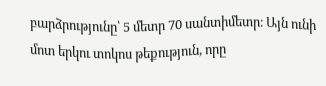բարձրությունը՝ 5 մետր 70 սանտիմետր։ Այն ունի մոտ երկու տոկոս թեքություն, որը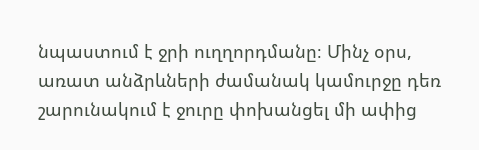նպաստում է ջրի ուղղորդմանը։ Մինչ օրս, առատ անձրևների ժամանակ կամուրջը դեռ շարունակում է ջուրը փոխանցել մի ափից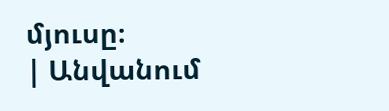մյուսը։
| Անվանում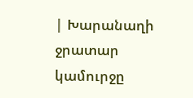| Խարանաղի ջրատար կամուրջը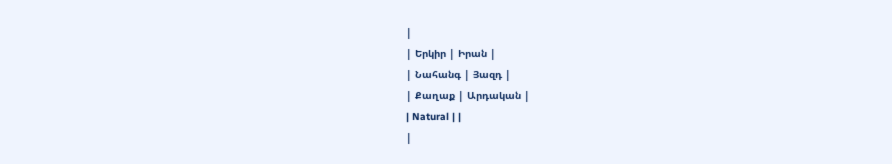|
| Երկիր | Իրան |
| Նահանգ | Յազդ |
| Քաղաք | Արդական |
| Natural | |
|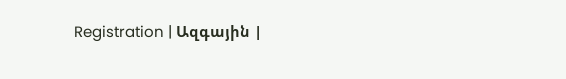Registration | Ազգային |